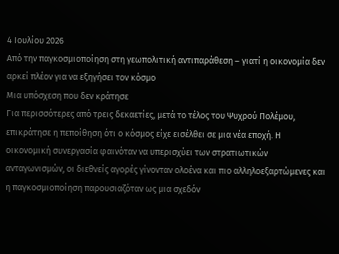4 Ιουλίου 2026
Από την παγκοσμιοποίηση στη γεωπολιτική αντιπαράθεση – γιατί η οικονομία δεν αρκεί πλέον για να εξηγήσει τον κόσμο
Μια υπόσχεση που δεν κράτησε
Για περισσότερες από τρεις δεκαετίες, μετά το τέλος του Ψυχρού Πολέμου, επικράτησε η πεποίθηση ότι ο κόσμος είχε εισέλθει σε μια νέα εποχή. Η οικονομική συνεργασία φαινόταν να υπερισχύει των στρατιωτικών ανταγωνισμών, οι διεθνείς αγορές γίνονταν ολοένα και πιο αλληλοεξαρτώμενες και η παγκοσμιοποίηση παρουσιαζόταν ως μια σχεδόν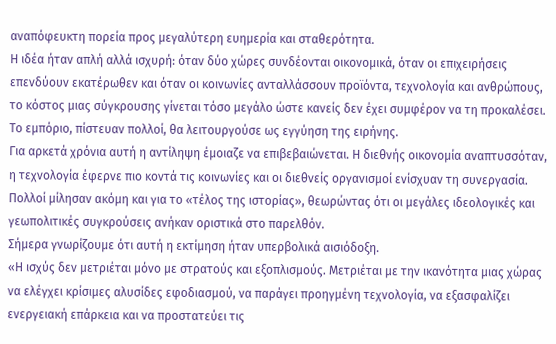αναπόφευκτη πορεία προς μεγαλύτερη ευημερία και σταθερότητα.
Η ιδέα ήταν απλή αλλά ισχυρή: όταν δύο χώρες συνδέονται οικονομικά, όταν οι επιχειρήσεις επενδύουν εκατέρωθεν και όταν οι κοινωνίες ανταλλάσσουν προϊόντα, τεχνολογία και ανθρώπους, το κόστος μιας σύγκρουσης γίνεται τόσο μεγάλο ώστε κανείς δεν έχει συμφέρον να τη προκαλέσει. Το εμπόριο, πίστευαν πολλοί, θα λειτουργούσε ως εγγύηση της ειρήνης.
Για αρκετά χρόνια αυτή η αντίληψη έμοιαζε να επιβεβαιώνεται. Η διεθνής οικονομία αναπτυσσόταν, η τεχνολογία έφερνε πιο κοντά τις κοινωνίες και οι διεθνείς οργανισμοί ενίσχυαν τη συνεργασία. Πολλοί μίλησαν ακόμη και για το «τέλος της ιστορίας», θεωρώντας ότι οι μεγάλες ιδεολογικές και γεωπολιτικές συγκρούσεις ανήκαν οριστικά στο παρελθόν.
Σήμερα γνωρίζουμε ότι αυτή η εκτίμηση ήταν υπερβολικά αισιόδοξη.
«Η ισχύς δεν μετριέται μόνο με στρατούς και εξοπλισμούς. Μετριέται με την ικανότητα μιας χώρας να ελέγχει κρίσιμες αλυσίδες εφοδιασμού, να παράγει προηγμένη τεχνολογία, να εξασφαλίζει ενεργειακή επάρκεια και να προστατεύει τις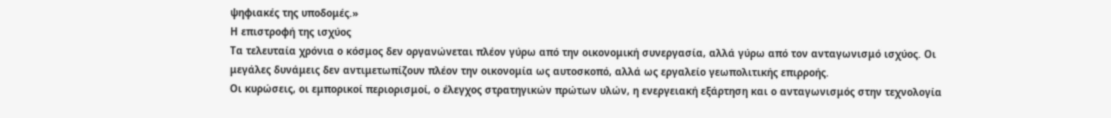ψηφιακές της υποδομές.»
Η επιστροφή της ισχύος
Τα τελευταία χρόνια ο κόσμος δεν οργανώνεται πλέον γύρω από την οικονομική συνεργασία, αλλά γύρω από τον ανταγωνισμό ισχύος. Οι μεγάλες δυνάμεις δεν αντιμετωπίζουν πλέον την οικονομία ως αυτοσκοπό, αλλά ως εργαλείο γεωπολιτικής επιρροής.
Οι κυρώσεις, οι εμπορικοί περιορισμοί, ο έλεγχος στρατηγικών πρώτων υλών, η ενεργειακή εξάρτηση και ο ανταγωνισμός στην τεχνολογία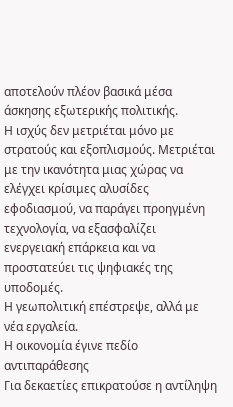αποτελούν πλέον βασικά μέσα άσκησης εξωτερικής πολιτικής.
Η ισχύς δεν μετριέται μόνο με στρατούς και εξοπλισμούς. Μετριέται με την ικανότητα μιας χώρας να ελέγχει κρίσιμες αλυσίδες εφοδιασμού, να παράγει προηγμένη τεχνολογία, να εξασφαλίζει ενεργειακή επάρκεια και να προστατεύει τις ψηφιακές της υποδομές.
Η γεωπολιτική επέστρεψε, αλλά με νέα εργαλεία.
Η οικονομία έγινε πεδίο αντιπαράθεσης
Για δεκαετίες επικρατούσε η αντίληψη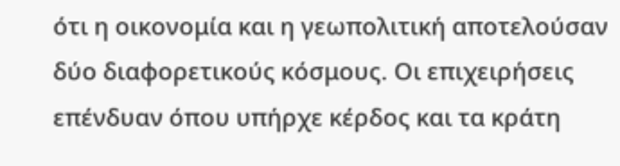ότι η οικονομία και η γεωπολιτική αποτελούσαν δύο διαφορετικούς κόσμους. Οι επιχειρήσεις επένδυαν όπου υπήρχε κέρδος και τα κράτη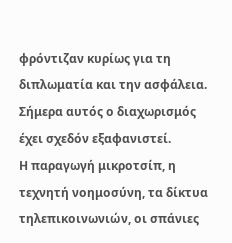φρόντιζαν κυρίως για τη διπλωματία και την ασφάλεια.
Σήμερα αυτός ο διαχωρισμός έχει σχεδόν εξαφανιστεί.
Η παραγωγή μικροτσίπ, η τεχνητή νοημοσύνη, τα δίκτυα τηλεπικοινωνιών, οι σπάνιες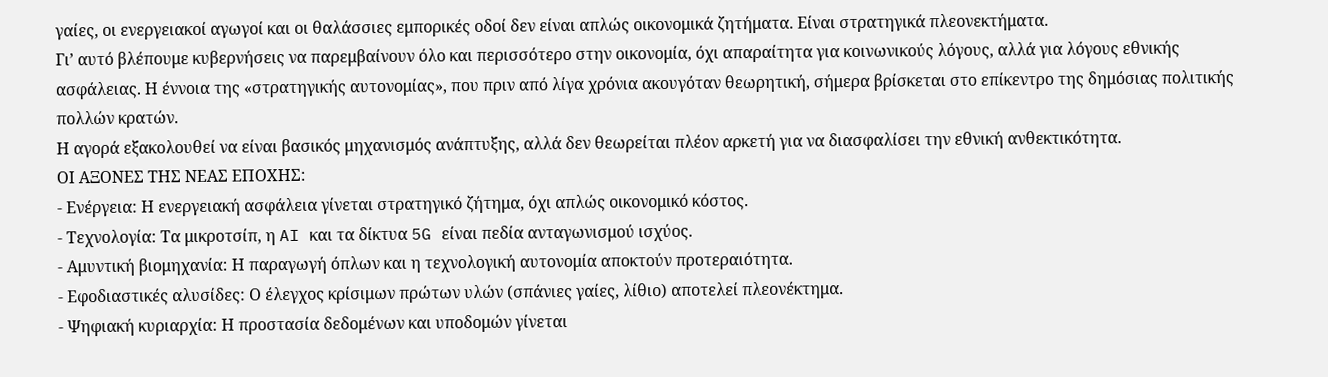γαίες, οι ενεργειακοί αγωγοί και οι θαλάσσιες εμπορικές οδοί δεν είναι απλώς οικονομικά ζητήματα. Είναι στρατηγικά πλεονεκτήματα.
Γι’ αυτό βλέπουμε κυβερνήσεις να παρεμβαίνουν όλο και περισσότερο στην οικονομία, όχι απαραίτητα για κοινωνικούς λόγους, αλλά για λόγους εθνικής ασφάλειας. Η έννοια της «στρατηγικής αυτονομίας», που πριν από λίγα χρόνια ακουγόταν θεωρητική, σήμερα βρίσκεται στο επίκεντρο της δημόσιας πολιτικής πολλών κρατών.
Η αγορά εξακολουθεί να είναι βασικός μηχανισμός ανάπτυξης, αλλά δεν θεωρείται πλέον αρκετή για να διασφαλίσει την εθνική ανθεκτικότητα.
ΟΙ ΑΞΟΝΕΣ ΤΗΣ ΝΕΑΣ ΕΠΟΧΗΣ:
- Ενέργεια: Η ενεργειακή ασφάλεια γίνεται στρατηγικό ζήτημα, όχι απλώς οικονομικό κόστος.
- Τεχνολογία: Τα μικροτσίπ, η AI και τα δίκτυα 5G είναι πεδία ανταγωνισμού ισχύος.
- Αμυντική βιομηχανία: Η παραγωγή όπλων και η τεχνολογική αυτονομία αποκτούν προτεραιότητα.
- Εφοδιαστικές αλυσίδες: Ο έλεγχος κρίσιμων πρώτων υλών (σπάνιες γαίες, λίθιο) αποτελεί πλεονέκτημα.
- Ψηφιακή κυριαρχία: Η προστασία δεδομένων και υποδομών γίνεται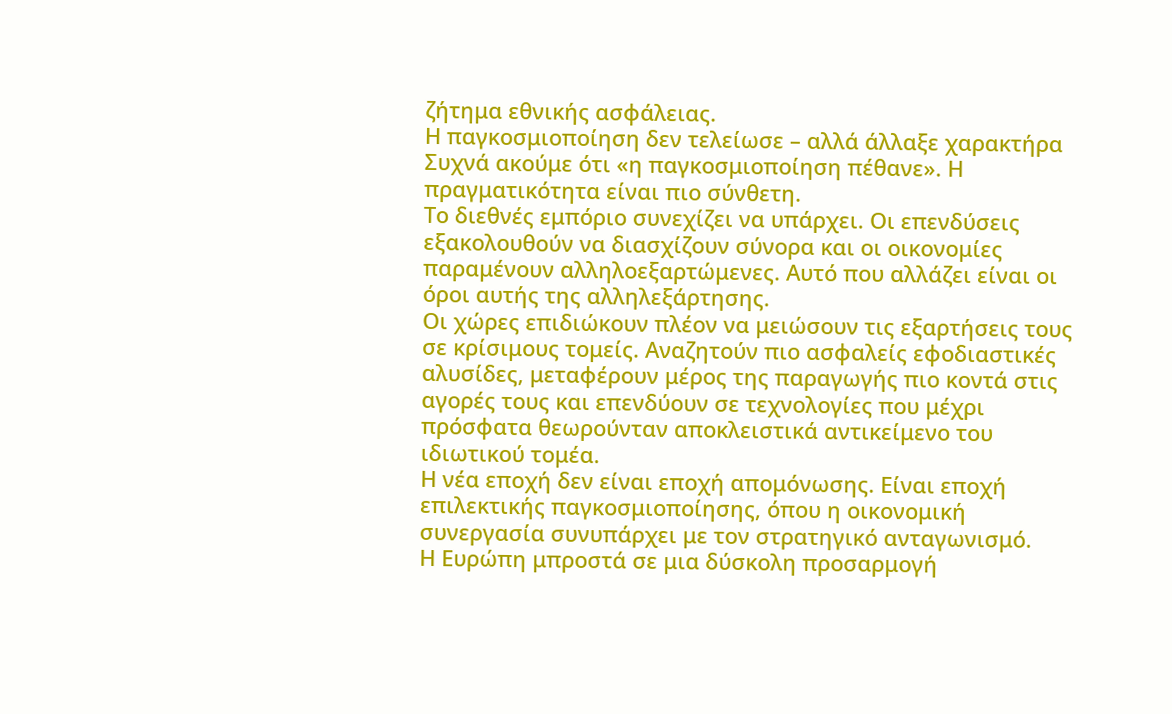ζήτημα εθνικής ασφάλειας.
Η παγκοσμιοποίηση δεν τελείωσε – αλλά άλλαξε χαρακτήρα
Συχνά ακούμε ότι «η παγκοσμιοποίηση πέθανε». Η πραγματικότητα είναι πιο σύνθετη.
Το διεθνές εμπόριο συνεχίζει να υπάρχει. Οι επενδύσεις εξακολουθούν να διασχίζουν σύνορα και οι οικονομίες παραμένουν αλληλοεξαρτώμενες. Αυτό που αλλάζει είναι οι όροι αυτής της αλληλεξάρτησης.
Οι χώρες επιδιώκουν πλέον να μειώσουν τις εξαρτήσεις τους σε κρίσιμους τομείς. Αναζητούν πιο ασφαλείς εφοδιαστικές αλυσίδες, μεταφέρουν μέρος της παραγωγής πιο κοντά στις αγορές τους και επενδύουν σε τεχνολογίες που μέχρι πρόσφατα θεωρούνταν αποκλειστικά αντικείμενο του ιδιωτικού τομέα.
Η νέα εποχή δεν είναι εποχή απομόνωσης. Είναι εποχή επιλεκτικής παγκοσμιοποίησης, όπου η οικονομική συνεργασία συνυπάρχει με τον στρατηγικό ανταγωνισμό.
Η Ευρώπη μπροστά σε μια δύσκολη προσαρμογή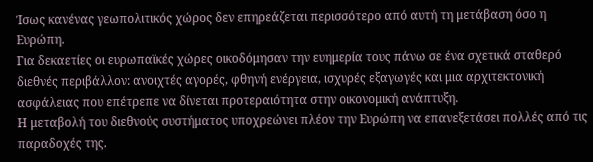Ίσως κανένας γεωπολιτικός χώρος δεν επηρεάζεται περισσότερο από αυτή τη μετάβαση όσο η Ευρώπη.
Για δεκαετίες οι ευρωπαϊκές χώρες οικοδόμησαν την ευημερία τους πάνω σε ένα σχετικά σταθερό διεθνές περιβάλλον: ανοιχτές αγορές, φθηνή ενέργεια, ισχυρές εξαγωγές και μια αρχιτεκτονική ασφάλειας που επέτρεπε να δίνεται προτεραιότητα στην οικονομική ανάπτυξη.
Η μεταβολή του διεθνούς συστήματος υποχρεώνει πλέον την Ευρώπη να επανεξετάσει πολλές από τις παραδοχές της.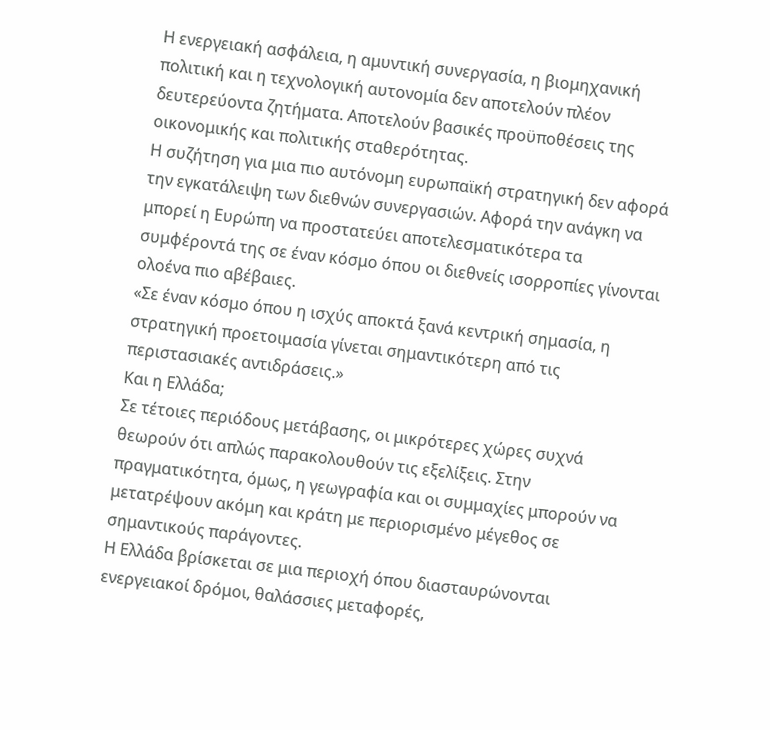Η ενεργειακή ασφάλεια, η αμυντική συνεργασία, η βιομηχανική πολιτική και η τεχνολογική αυτονομία δεν αποτελούν πλέον δευτερεύοντα ζητήματα. Αποτελούν βασικές προϋποθέσεις της οικονομικής και πολιτικής σταθερότητας.
Η συζήτηση για μια πιο αυτόνομη ευρωπαϊκή στρατηγική δεν αφορά την εγκατάλειψη των διεθνών συνεργασιών. Αφορά την ανάγκη να μπορεί η Ευρώπη να προστατεύει αποτελεσματικότερα τα συμφέροντά της σε έναν κόσμο όπου οι διεθνείς ισορροπίες γίνονται ολοένα πιο αβέβαιες.
«Σε έναν κόσμο όπου η ισχύς αποκτά ξανά κεντρική σημασία, η στρατηγική προετοιμασία γίνεται σημαντικότερη από τις περιστασιακές αντιδράσεις.»
Και η Ελλάδα;
Σε τέτοιες περιόδους μετάβασης, οι μικρότερες χώρες συχνά θεωρούν ότι απλώς παρακολουθούν τις εξελίξεις. Στην πραγματικότητα, όμως, η γεωγραφία και οι συμμαχίες μπορούν να μετατρέψουν ακόμη και κράτη με περιορισμένο μέγεθος σε σημαντικούς παράγοντες.
Η Ελλάδα βρίσκεται σε μια περιοχή όπου διασταυρώνονται ενεργειακοί δρόμοι, θαλάσσιες μεταφορές,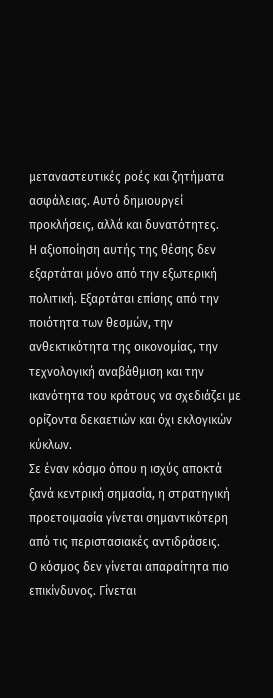μεταναστευτικές ροές και ζητήματα ασφάλειας. Αυτό δημιουργεί προκλήσεις, αλλά και δυνατότητες.
Η αξιοποίηση αυτής της θέσης δεν εξαρτάται μόνο από την εξωτερική πολιτική. Εξαρτάται επίσης από την ποιότητα των θεσμών, την ανθεκτικότητα της οικονομίας, την τεχνολογική αναβάθμιση και την ικανότητα του κράτους να σχεδιάζει με ορίζοντα δεκαετιών και όχι εκλογικών κύκλων.
Σε έναν κόσμο όπου η ισχύς αποκτά ξανά κεντρική σημασία, η στρατηγική προετοιμασία γίνεται σημαντικότερη από τις περιστασιακές αντιδράσεις.
Ο κόσμος δεν γίνεται απαραίτητα πιο επικίνδυνος. Γίνεται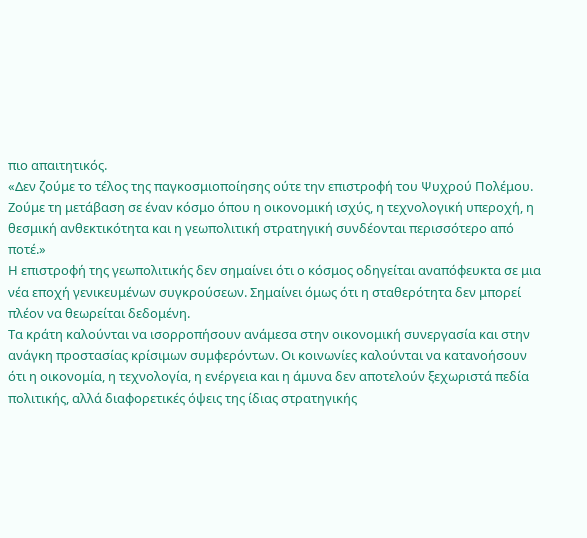πιο απαιτητικός.
«Δεν ζούμε το τέλος της παγκοσμιοποίησης ούτε την επιστροφή του Ψυχρού Πολέμου. Ζούμε τη μετάβαση σε έναν κόσμο όπου η οικονομική ισχύς, η τεχνολογική υπεροχή, η θεσμική ανθεκτικότητα και η γεωπολιτική στρατηγική συνδέονται περισσότερο από ποτέ.»
Η επιστροφή της γεωπολιτικής δεν σημαίνει ότι ο κόσμος οδηγείται αναπόφευκτα σε μια νέα εποχή γενικευμένων συγκρούσεων. Σημαίνει όμως ότι η σταθερότητα δεν μπορεί πλέον να θεωρείται δεδομένη.
Τα κράτη καλούνται να ισορροπήσουν ανάμεσα στην οικονομική συνεργασία και στην ανάγκη προστασίας κρίσιμων συμφερόντων. Οι κοινωνίες καλούνται να κατανοήσουν ότι η οικονομία, η τεχνολογία, η ενέργεια και η άμυνα δεν αποτελούν ξεχωριστά πεδία πολιτικής, αλλά διαφορετικές όψεις της ίδιας στρατηγικής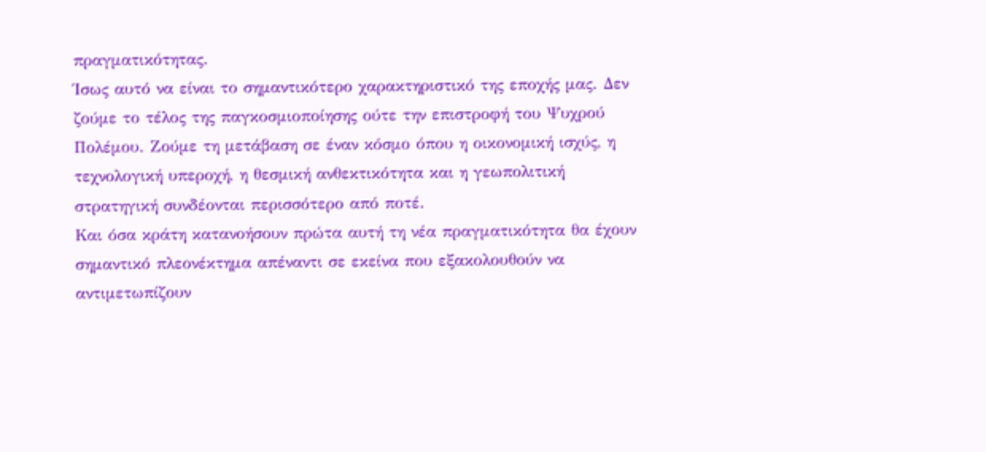πραγματικότητας.
Ίσως αυτό να είναι το σημαντικότερο χαρακτηριστικό της εποχής μας. Δεν ζούμε το τέλος της παγκοσμιοποίησης ούτε την επιστροφή του Ψυχρού Πολέμου. Ζούμε τη μετάβαση σε έναν κόσμο όπου η οικονομική ισχύς, η τεχνολογική υπεροχή, η θεσμική ανθεκτικότητα και η γεωπολιτική στρατηγική συνδέονται περισσότερο από ποτέ.
Και όσα κράτη κατανοήσουν πρώτα αυτή τη νέα πραγματικότητα θα έχουν σημαντικό πλεονέκτημα απέναντι σε εκείνα που εξακολουθούν να αντιμετωπίζουν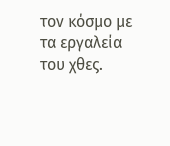τον κόσμο με τα εργαλεία του χθες.